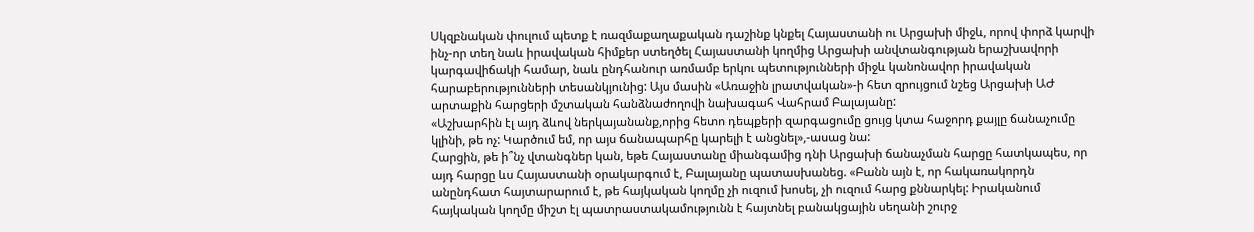Սկզբնական փուլում պետք է ռազմաքաղաքական դաշինք կնքել Հայաստանի ու Արցախի միջև, որով փորձ կարվի ինչ-որ տեղ նաև իրավական հիմքեր ստեղծել Հայաստանի կողմից Արցախի անվտանգության երաշխավորի կարգավիճակի համար, նաև ընդհանուր առմամբ երկու պետությունների միջև կանոնավոր իրավական հարաբերությունների տեսանկյունից: Այս մասին «Առաջին լրատվական»-ի հետ զրույցում նշեց Արցախի ԱԺ արտաքին հարցերի մշտական հանձնաժողովի նախագահ Վահրամ Բալայանը:
«Աշխարհին էլ այդ ձևով ներկայանանք,որից հետո դեպքերի զարգացումը ցույց կտա հաջորդ քայլը ճանաչումը կլինի, թե ոչ: Կարծում եմ, որ այս ճանապարհը կարելի է անցնել»,-ասաց նա:
Հարցին, թե ի՞նչ վտանգներ կան, եթե Հայաստանը միանգամից դնի Արցախի ճանաչման հարցը հատկապես, որ այդ հարցը ևս Հայաստանի օրակարգում է, Բալայանը պատասխանեց. «Բանն այն է, որ հակառակորդն անընդհատ հայտարարում է, թե հայկական կողմը չի ուզում խոսել, չի ուզում հարց քննարկել: Իրականում հայկական կողմը միշտ էլ պատրաստակամությունն է հայտնել բանակցային սեղանի շուրջ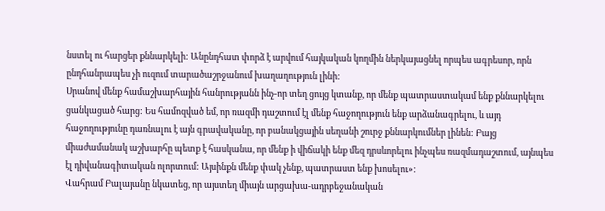նստել ու հարցեր քննարկելի: Անընդհատ փորձ է արվում հայկական կողմին ներկայացնել որպես ագրեսոր, որն ընդհանրապես չի ուզում տարածաշրջանում խաղաղություն լինի:
Սրանով մենք համաշխարհային հանրությանն ինչ-որ տեղ ցույց կտանք, որ մենք պատրաստակամ ենք քննարկելու ցանկացած հարց: Ես համոզված եմ, որ ռազմի դաշտում էլ մենք հաջողություն ենք արձանագրելու, և այդ հաջողությունը դառնալու է այն գրավականը, որ բանակցային սեղանի շուրջ քննարկումներ լինեն: Բայց միաժամանակ աշխարհը պետք է հասկանա, որ մենք ի վիճակի ենք մեզ դրսևորելու ինչպես ռազմադաշտում, այնպես էլ դիվանագիտական ոլորտում: Այսինքն մենք փակ չենք, պատրաստ ենք խոսելու»:
Վահրամ Բալայանը նկատեց, որ այստեղ միայն արցախա-ադրբեջանական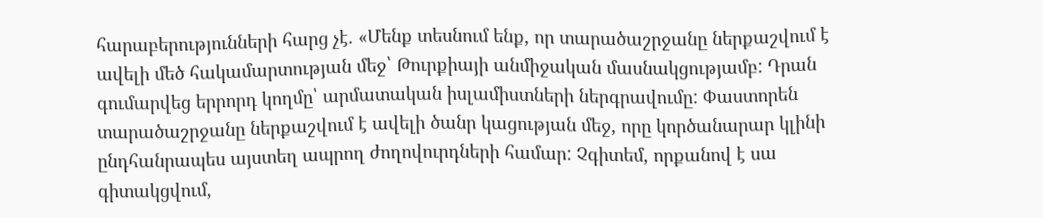հարաբերությունների հարց չէ. «Մենք տեսնում ենք, որ տարածաշրջանը ներքաշվում է ավելի մեծ հակամարտության մեջ՝ Թուրքիայի անմիջական մասնակցությամբ: Դրան գումարվեց երրորդ կողմը՝ արմատական իսլամիստների ներգրավումը: Փաստորեն տարածաշրջանը ներքաշվում է ավելի ծանր կացության մեջ, որը կործանարար կլինի ընդհանրապես այստեղ ապրող ժողովուրդների համար: Չգիտեմ, որքանով է սա գիտակցվում,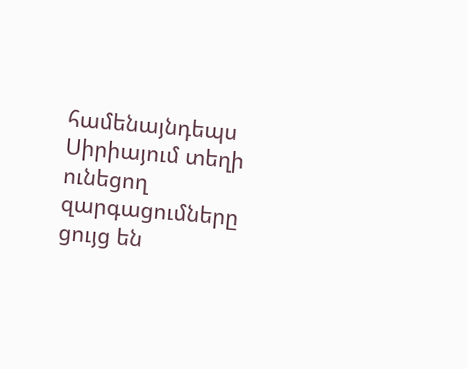համենայնդեպս Սիրիայում տեղի ունեցող զարգացումները ցույց են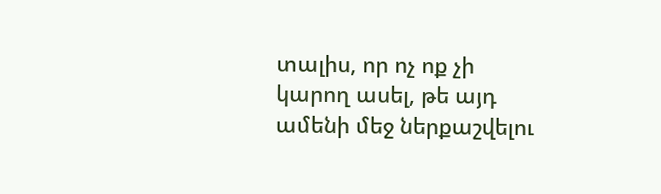տալիս, որ ոչ ոք չի կարող ասել, թե այդ ամենի մեջ ներքաշվելու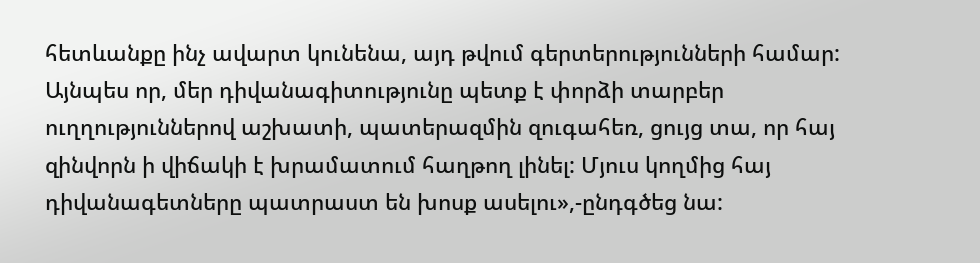հետևանքը ինչ ավարտ կունենա, այդ թվում գերտերությունների համար:
Այնպես որ, մեր դիվանագիտությունը պետք է փորձի տարբեր ուղղություններով աշխատի, պատերազմին զուգահեռ, ցույց տա, որ հայ զինվորն ի վիճակի է խրամատում հաղթող լինել: Մյուս կողմից հայ դիվանագետները պատրաստ են խոսք ասելու»,-ընդգծեց նա: